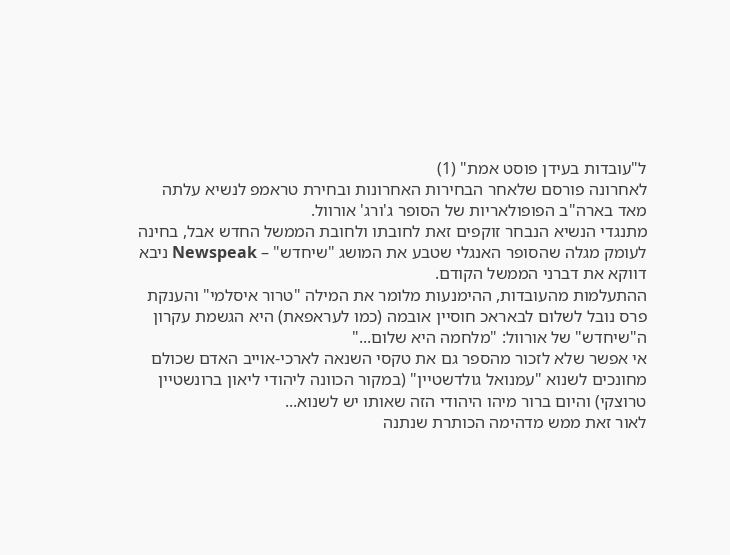ל"עובדות בעידן פוסט אמת" (1)
לאחרונה פורסם שלאחר הבחירות האחרונות ובחירת טראמפ לנשיא עלתה מאד בארה"ב הפופולאריות של הסופר ג'ורג' אורוול.
מתנגדי הנשיא הנבחר זוקפים זאת לחובתו ולחובת הממשל החדש אבל, בחינה לעומק מגלה שהסופר האנגלי שטבע את המושג "שיחדש" – Newspeak ניבא דווקא את דברני הממשל הקודם.
ההתעלמות מהעובדות, ההימנעות מלומר את המילה "טרור איסלמי" והענקת פרס נובל לשלום לבאראכ חוסיין אובמה (כמו לעראפאת) היא הגשמת עקרון ה"שיחדש" של אורוול: "מלחמה היא שלום..."
אי אפשר שלא לזכור מהספר גם את טקסי השנאה לארכי-אוייב האדם שכולם מחונכים לשנוא "עמנואל גולדשטיין" (במקור הכוונה ליהודי ליאון ברונשטיין טרוצקי) והיום ברור מיהו היהודי הזה שאותו יש לשנוא...
לאור זאת ממש מדהימה הכותרת שנתנה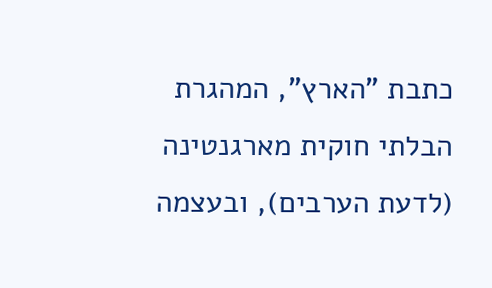כתבת "הארץ", המהגרת הבלתי חוקית מארגנטינה (לדעת הערבים), ובעצמה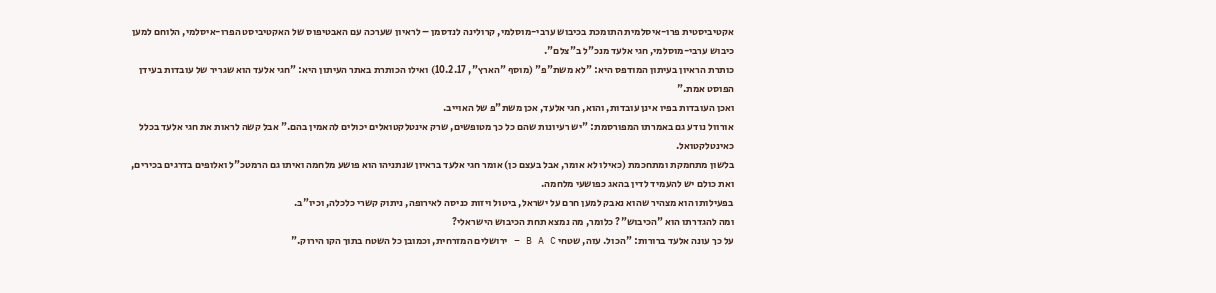אקטיביסטית פרו-איסלמית התומכת בכיבוש ערבי-מוסלמי, קרולינה לנדסמן – לראיון שערכה עם האבטיפוס של האקטיביסט הפרו-איסלמי, הלוחם למען כיבוש ערבי-מוסלמי, חגי אלעד מנכ"ל ב"צלם".
כותרת הראיון בעיתון המודפס היא: "לא משת"פ" (מוסף "הארץ", 10.2.17) ואילו הכותרת באתר העיתון היא: "חגי אלעד הוא שגריר של עובדות בעידן הפוסט אמת."
ואכן העובדות בפיו אינן עובדות, והוא, חגי אלעד, אכן משת"פ של האוייב.
אורוול נודע גם באמרתו המפורסמת: "יש רעיונות שהם כל כך מטופשים, שרק אינטלקטואלים יכולים להאמין בהם." אבל קשה לראות את חגי אלעד בכלל כאינטלקטואל.
בלשון מתחמקת ומתחכמת (כאילו לא אומר, אבל בעצם כן) אומר חגי אלעד בראיון שנתניהו הוא פושע מלחמה ואיתו גם הרמטכ"ל ואלופים בדרגים בכירים, ואת כולם יש להעמיד לדין בהאג כפושעי מלחמה.
בפעילותו הוא מצהיר שהוא נאבק למען חרם על ישראל, ביטול ויזות כניסה לאירופה, ניתוק קשרי כלכלה, וכיו"ב.
ומה להגדרתו הוא "הכיבוש"? כלומר, מה נמצא תחת הכיבוש הישראלי?
על כך עונה אלעד ברורות: "הכול. עזה, שטחי B A C – ירושלים המזרחית, וכמובן כל השטח בתוך הקו הירוק."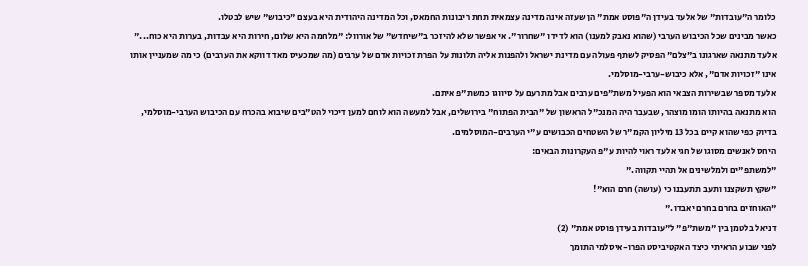כלומר ה"עובדות" של אלעד בעידן ה"פוסט אמת" הן שעזה אינה מדינה עצמאית תחת ריבונות החמאס, וכל המדינה היהודית היא בעצם "כיבוש" שיש לבטלו.
כאשר מבינים שכל הכיבוש הערבי (שהוא נאבק למענו) הוא לדידו "שחרור". אי אפשר שלא להיזכר ב"שיחדש" של אורוול: "מלחמה היא שלום, חירות היא עבדות, בערות היא כוח..."
אלעד מתנאה שארגונו ב"צלם" הפסיק לשתף פעולה עם מדינת ישראל ולהפנות אליה תלונות על הפרת זכויות אדם של ערבים (מה שמכעיס מאד דווקא את הערבים) כי מה שמעניין אותו אינו "זכויות אדם", אלא כיבוש-ערבי-מוסלמי.
אלעד מספר שבשירות הצבאי הוא הפעיל משת"פים ערבים אבל מתרעם על סיווגו כמשת"פ איתם.
הוא מתנאה בהיותו הומו מוצהר, שבעבר היה המנכ"ל הראשון של "הבית הפתוח" בירושלים, אבל למעשה הוא לוחם למען דיכוי להט"בים שיבוא בהכרח עם הכיבוש הערבי-מוסלמי, בדיוק כפי שהוא קיים בכל 13 מיליון הקמ"ר של השטחים הכבושים ע"י הערבים-המוסלמים.
היחס לאנשים מסוגו של חגי אלעד ראוי להיות ע"פ העקרונות הבאים:
"למשתפ"ים ולמלשינים אל תהיי תקווה."
"שקץ תשקצנו ותעב תתעבנו כי (עושה) חרם הוא"!
"האוחזים בחרם בחרם יאבדו."
דניאל בלטמן בין "משת"פ" ל"עובדות בעידן פוסט אמת" (2)
לפני שבוע הראיתי כיצד האקטיביסט הפרו-איסלמי התומך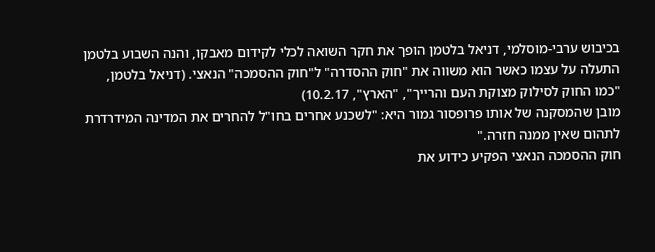בכיבוש ערבי-מוסלמי, דניאל בלטמן הופך את חקר השואה לכלי לקידום מאבקו, והנה השבוע בלטמן התעלה על עצמו כאשר הוא משווה את "חוק ההסדרה" ל"חוק ההסמכה" הנאצי. (דניאל בלטמן, "כמו החוק לסילוק מצוקת העם והרייך", "הארץ", 10.2.17)
מובן שהמסקנה של אותו פרופסור גמור היא: "לשכנע אחרים בחו"ל להחרים את המדינה המידרדרת לתהום שאין ממנה חזרה."
חוק ההסמכה הנאצי הפקיע כידוע את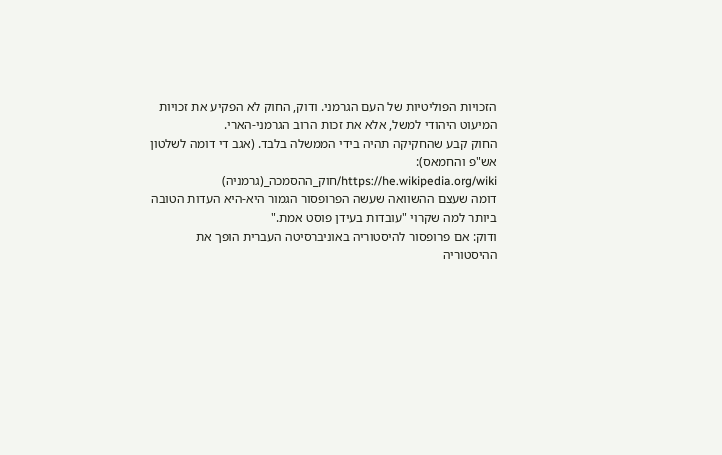הזכויות הפוליטיות של העם הגרמני. ודוק, החוק לא הפקיע את זכויות המיעוט היהודי למשל, אלא את זכות הרוב הגרמני-הארי.
החוק קבע שהחקיקה תהיה בידי הממשלה בלבד. (אגב די דומה לשלטון אש"פ והחמאס):
https://he.wikipedia.org/wiki/חוק_ההסמכה_(גרמניה)
דומה שעצם ההשוואה שעשה הפרופסור הגמור היא-היא העדות הטובה ביותר למה שקרוי "עובדות בעידן פוסט אמת."
ודוק: אם פרופסור להיסטוריה באוניברסיטה העברית הופך את ההיסטוריה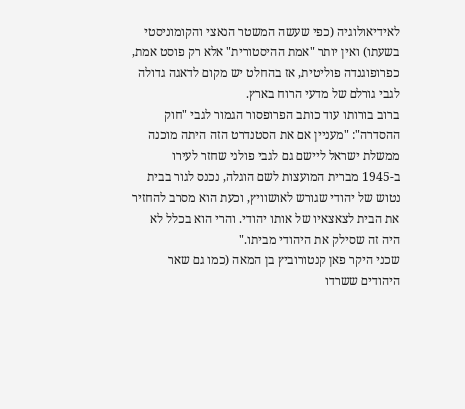לאידיאולוגיה (כפי שעשה המשטר הנאצי והקומוניסטי בשעתו) ואין יותר "אמת ההיסטורית" אלא רק פוסט אמת, כפרופוגנדה פוליטית, אז בהחלט יש מקום לדאגה גדולה לגבי גורלם של מדעי הרוח בארץ.
ברוב בורותו עוד כותב הפרופסור הגמור לגבי "חוק ההסדרה": "מעניין אם את הסטנדרט הזה היתה מוכנה ממשלת ישראל ליישם גם לגבי פולני שחזר לעירו ב-1945 מברית המועצות לשם הוגלה, נכנס לגור בבית נטוש של יהודי שגורש לאושוויץ, וכעת הוא מסרב להחזיר את הבית לצאצאיו של אותו יהודי. והרי הוא בכלל לא היה זה שסילק את היהודי מביתו."
שכני היקר פאן קנטורוביץ בן המאה (כמו גם שאר היהודים ששרדו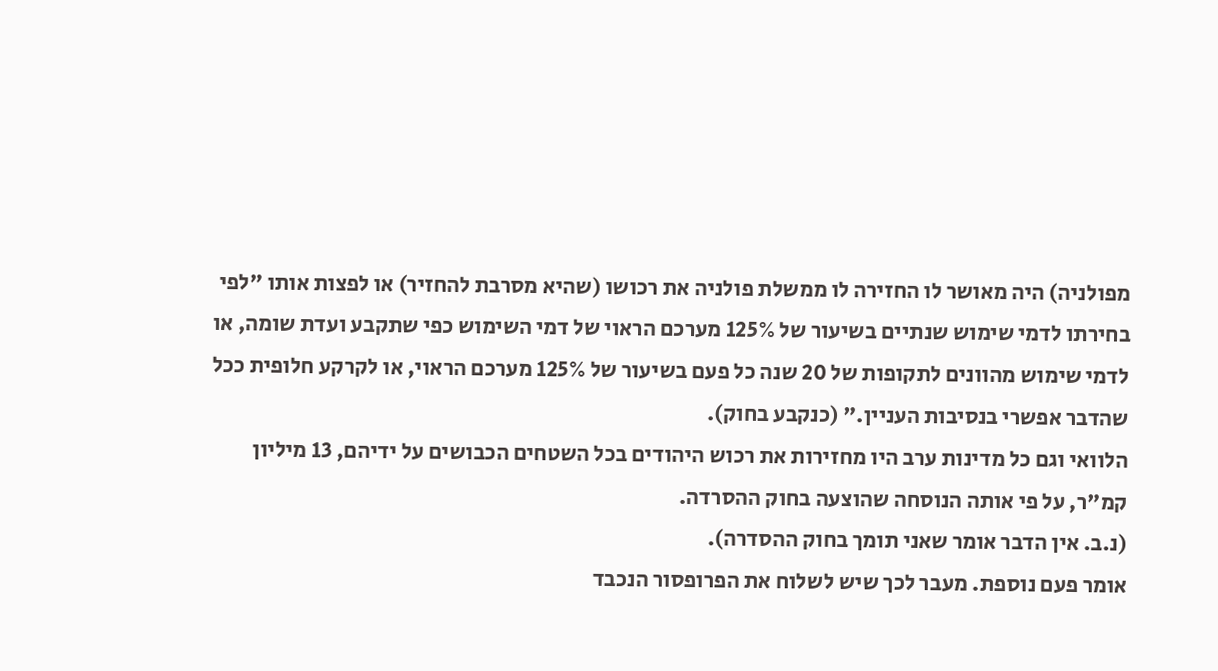מפולניה) היה מאושר לו החזירה לו ממשלת פולניה את רכושו (שהיא מסרבת להחזיר) או לפצות אותו "לפי בחירתו לדמי שימוש שנתיים בשיעור של 125% מערכם הראוי של דמי השימוש כפי שתקבע ועדת שומה, או לדמי שימוש מהוונים לתקופות של 20 שנה כל פעם בשיעור של 125% מערכם הראוי, או לקרקע חלופית ככל שהדבר אפשרי בנסיבות העניין." (כנקבע בחוק).
הלוואי וגם כל מדינות ערב היו מחזירות את רכוש היהודים בכל השטחים הכבושים על ידיהם, 13 מיליון קמ"ר, על פי אותה הנוסחה שהוצעה בחוק ההסרדה.
(נ.ב. אין הדבר אומר שאני תומך בחוק ההסדרה).
אומר פעם נוספת. מעבר לכך שיש לשלוח את הפרופסור הנכבד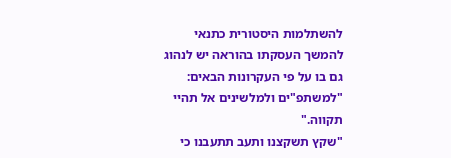להשתלמות היסטורית כתנאי להמשך העסקתו בהוראה יש לנהוג גם בו על פי העקרונות הבאים:
"למשתפ"ים ולמלשינים אל תהיי תקווה."
"שקץ תשקצנו ותעב תתעבנו כי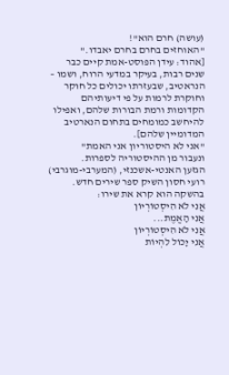(עושה) חרם הוא"!
"האוחזים בחרם בחרם יאבדו."
[אהוד: עידן הפוסט-אמת קיים כבר שנים רבות, בעיקר במדעי הרוח, ושמו – הנראטיב, שבעזרתו יכולים כל חוקר וחוקרת לרמות על פי דיעותיהם הקדומות ורמת הבורות שלהם, ואפילו להיחשב כמומחים בתחום הנארטיב המדומיין שלהם].
"אני לא היסטוריון אני האמת"
ונעבור מן ההיסטוריה לספרות.
הגזען האנטי-אשכנזי, (המערבי-מוגרבי) רועי חסון השיק ספר שירים חדש. בהשקה הוא קרא את שירו:
אֲנִי לֹא הִיסְטוֹרְיוֹן
אֲנִי הָאֱמֶת...
אֲנִי לֹא הִיסְטוֹרְיוֹן
אֲנִי יָכוֹל לִהְיוֹת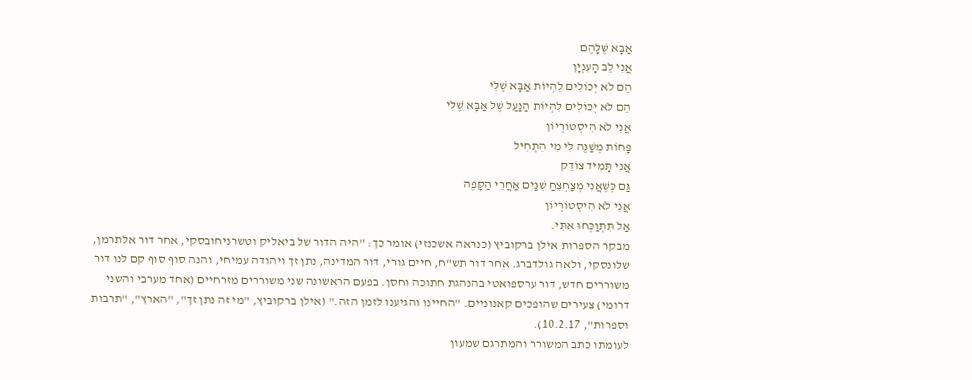אַבָּא שֶׁלָּהֶם
אֲנִי לֵב הָעִנְיָן
הֵם לֹא יְכוֹלִים לִהְיוֹת אַבָּא שֶׁלִּי
הֵם לֹא יְכוֹלִים לִהְיוֹת הַנַּעַל שֶׁל אַבָּא שֶׁלִּי
אֲנִי לֹא הִיסְטוֹרְיוֹן
פָּחוֹת מְשַׁנֶּה לִי מִי הִתְחִיל
אֲנִי תָּמִיד צוֹדֵק
גַּם כְּשֶׁאֲנִי מְצַחְצֵחַ שִׁנַּיִם אַחֲרֵי הַקָּפֶה
אֲנִי לֹא הִיסְטוֹרְיוֹן
אַל תִּתְוַכְּחוּ אִתִּי.
מבקר הספרות אילן ברקוביץ (כנראה אשכנזי) אומר כך: "היה הדור של ביאליק וטשרניחובסקי, אחר דור אלתרמן, שלונסקי, ולאה גולדברג. אחר דור תש"ח, חיים גורי, דור המדינה, נתן זך ויהודה עמיחי, והנה סוף סוף קם לנו דור משוררים חדש, דור ערספואטי בהנהגת חתוכה וחסן. בפעם הראשונה שני משוררים מזרחיים (אחד מערבי והשני דרומי) צעירים שהופכים קאנוניים. "החיינו והגיענו לזמן הזה." (אילן ברקוביץ, "מי זה נתן זך", "הארץ", "תרבות וספרות", 10.2.17).
לעומתו כתב המשורר והמתרגם שמעון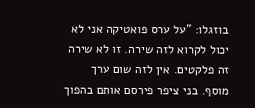בוזגלו: "על ערס פואטיקה אני לא יכול לקרוא לזה שירה. זו לא שירה זה פלקטים. אין לזה שום ערך מוסף. בני ציפר פירסם אותם בהפוך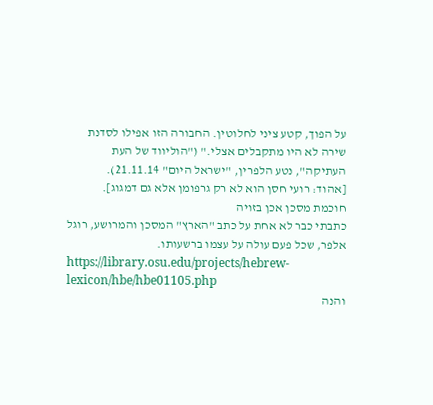על הפוך, קטע ציני לחלוטין. החבורה הזו אפילו לסדנת שירה לא היו מתקבלים אצלי." ("הוליווד של העת העתיקה", נטע הלפרין, "ישראל היום" 21.11.14).
[אהוד: רועי חסן הוא לא רק גרפומן אלא גם דמגוג].
חוכמת מסכן אכן בזויה
כתבתי כבר לא אחת על כתב "הארץ" המסכן והמרושע, רוגל אלפר, שכל פעם עולה על עצמו ברשעותו.
https://library.osu.edu/projects/hebrew-lexicon/hbe/hbe01105.php
והנה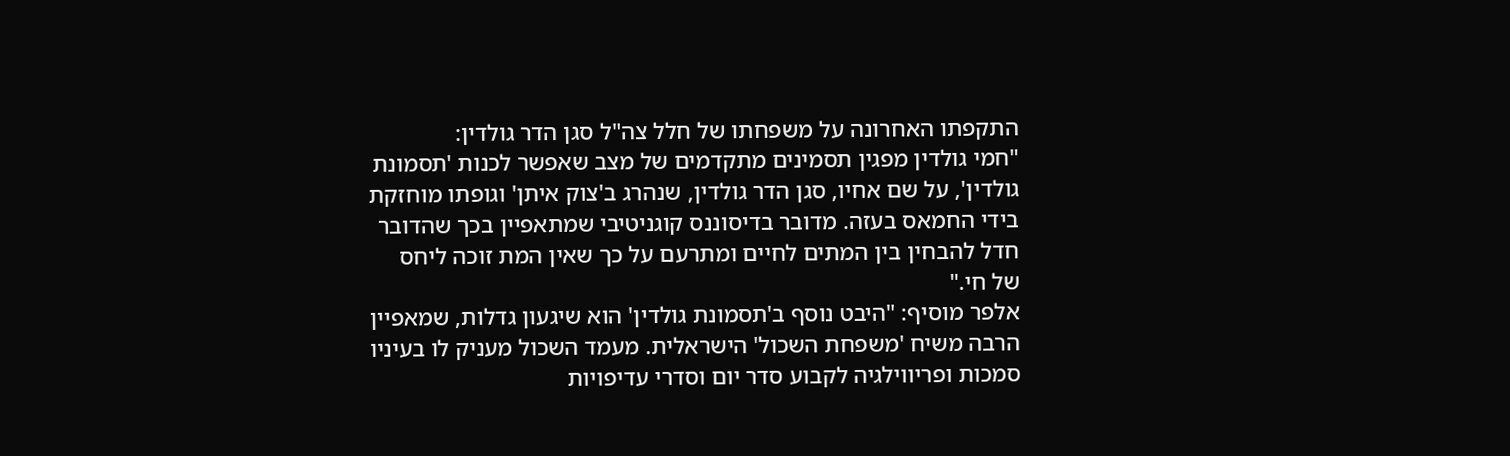התקפתו האחרונה על משפחתו של חלל צה"ל סגן הדר גולדין:
"חמי גולדין מפגין תסמינים מתקדמים של מצב שאפשר לכנות 'תסמונת גולדין', על שם אחיו, סגן הדר גולדין, שנהרג ב'צוק איתן' וגופתו מוחזקת בידי החמאס בעזה. מדובר בדיסוננס קוגניטיבי שמתאפיין בכך שהדובר חדל להבחין בין המתים לחיים ומתרעם על כך שאין המת זוכה ליחס של חי."
אלפר מוסיף: "היבט נוסף ב'תסמונת גולדין' הוא שיגעון גדלות, שמאפיין הרבה משיח 'משפחת השכול' הישראלית. מעמד השכול מעניק לו בעיניו סמכות ופריווילגיה לקבוע סדר יום וסדרי עדיפויות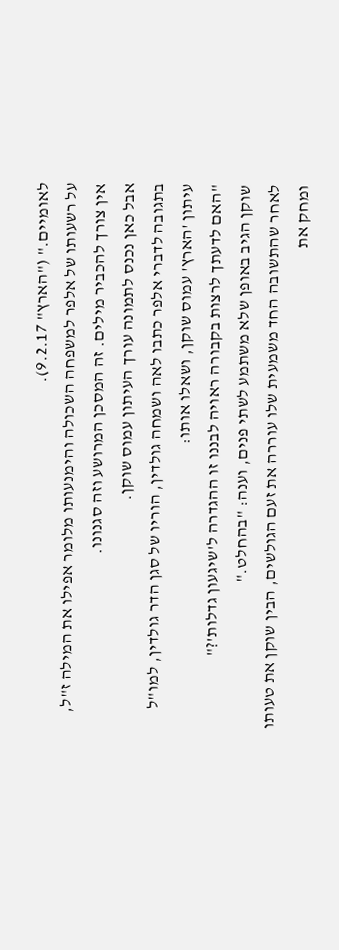לאומיים." ("הארץ" 9.2.17).
על רשעותו של אלפר למשפחה השכולה והימנעותו מלומר אפילו את המילה ז"ל, אין צורך להכביר מילים. זה המסכן המרושע וזה סגנונו.
אבל כאן נכנס לתמונה עורך העיתון עמוס שוקן.
בתגובה לדברי אלפר כתבו לאה ושמחה גולדין, הוריו של סגן הדר גולדין, למו"ל עיתון 'הארץ' עמוס שוקן, ושאלו אותו:
"האם לדעתך לרצות בקבורה ראויה לבננו זו ההגדרה ל'שיגעון גדלות'?"
שוקן הגיב באופן שלא משתמע לשתי פנים, וענה: "בהחלט."
לאחר שהתשובה החד משמעית שלו עוררה את זעם הגולשים, הבין שוקן את טעותו ומחק את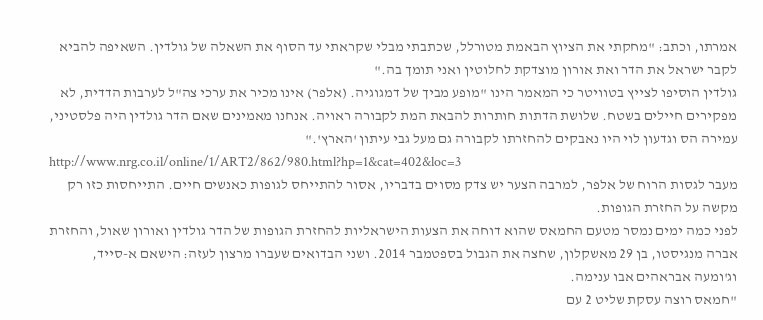אמרתו, וכתב: "מחקתי את הציוץ הבאמת מטורלל, שכתבתי מבלי שקראתי עד הסוף את השאלה של גולדין. השאיפה להביא לקבר ישראל את הדר ואת אורון מוצדקת לחלוטין ואני תומך בה."
גולדין הוסיפו לצייץ בטוויטר כי המאמר הינו "מופע מביך של דמגוגיה. (אלפר) אינו מכיר את ערכי צה"ל לערבות הדדית, לא מפקירים חיילים בשטח. שלושת הדתות חותרות להבאת המת לקבורה ראויה. אנחנו מאמינים שאם הדר גולדין היה פלסטיני, עמירה הס וגדעון לוי היו נאבקים להחזרתו לקבורה גם מעל גבי עיתון 'הארץ'."
http://www.nrg.co.il/online/1/ART2/862/980.html?hp=1&cat=402&loc=3
מעבר לגסות הרוח של אלפר, למרבה הצער יש צדק מסוים בדבריו, אסור להתייחס לגופות כאנשים חיים. התייחסות כזו רק מקשה על החזרת הגופות.
לפני כמה ימים נמסר מטעם החמאס שהוא דוחה את הצעות הישראליות להחזרת הגופות של הדר גולדין ואורון שאול, והחזרת אברה מנגיסטו, בן 29 מאשקלון, שחצה את הגבול בספטמבר 2014. ושני הבדואים שעברו מרצון לעזה: הישאם א-סייד, וג'ומעה אבראהים אבו ענימה.
"חמאס רוצה עסקת שליט 2 עם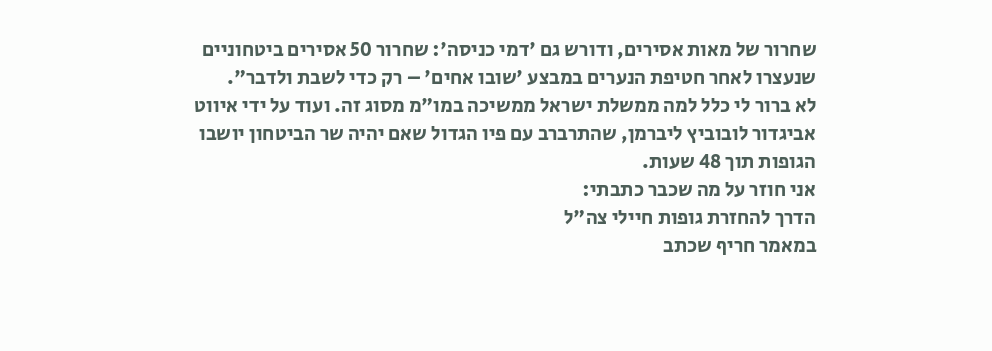שחרור של מאות אסירים, ודורש גם 'דמי כניסה': שחרור 50 אסירים ביטחוניים שנעצרו לאחר חטיפת הנערים במבצע 'שובו אחים' – רק כדי לשבת ולדבר".
לא ברור לי כלל למה ממשלת ישראל ממשיכה במו"מ מסוג זה. ועוד על ידי איווט אביגדור לובוביץ ליברמן, שהתרברב עם פיו הגדול שאם יהיה שר הביטחון יושבו הגופות תוך 48 שעות.
אני חוזר על מה שכבר כתבתי:
הדרך להחזרת גופות חיילי צה"ל
במאמר חריף שכתב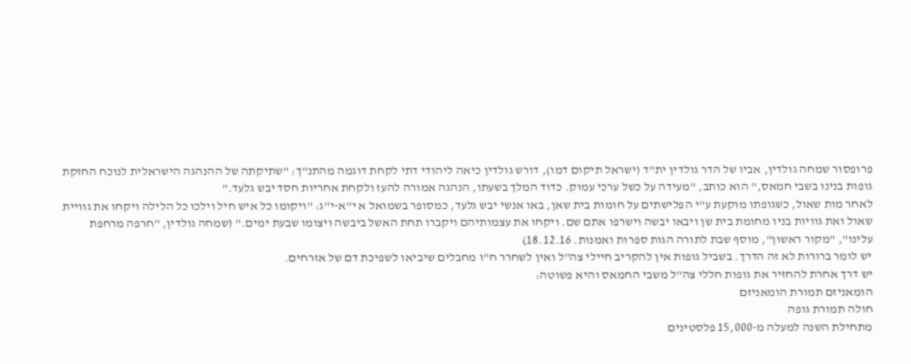פרופסור שמחה גולדין, אביו של הדר גולדין ית"ד (ישראל תיקום דמו), דורש גולדין כיאה ליהודי דתי לקחת דוגמה מהתנ"ך: "שתיקתה של ההנהגה הישראלית לנוכח החזקת גופות בנינו בשבי חמאס," הוא כותב, "מעידה על כשל ערכי עמוק. כדוד המלך בשעתו, הנהגה אמורה להעז ולקחת אחריות חסד יבש גלעד."
לאחר מות שאול, כשגופתו מוקעת ע"י הפלישתים על חומות בית שאן, באו אנשי יבש גלעד, כמסופר בשמואל א י"א-י"ג: "ויקומו כל איש חיל וילכו כל הלילה ויקחו את גוויית שאול ואת גוויות בניו מחומת בית שן ויבאו יבשה וישרפו אתם שם. ויקחו את עצמותיהם ויקברו תחת האשל ביבשה ויצומו שבעת ימים." (שמחה גולדין, "חרפה מרחפת עלינו", "מקור ראשון", מוסף שבת לתורה הגות ספרות ואמנות. 18.12.16)
יש לומר ברורות לא זה הדרך. בשביל גופות אין להקריב חיילי צה"ל ואין לשחרר ח"ו מחבלים שיביאו לשפיכת דם של אזרחים.
יש דרך אחרת להחזיר את גופות חללי צה"ל משבי החמאס והיא פשוטה:
הומאניזם תמורת הומאניזם
חולה תמורת גופה
מתחילת השנה למעלה מ-15,000 פלסטינים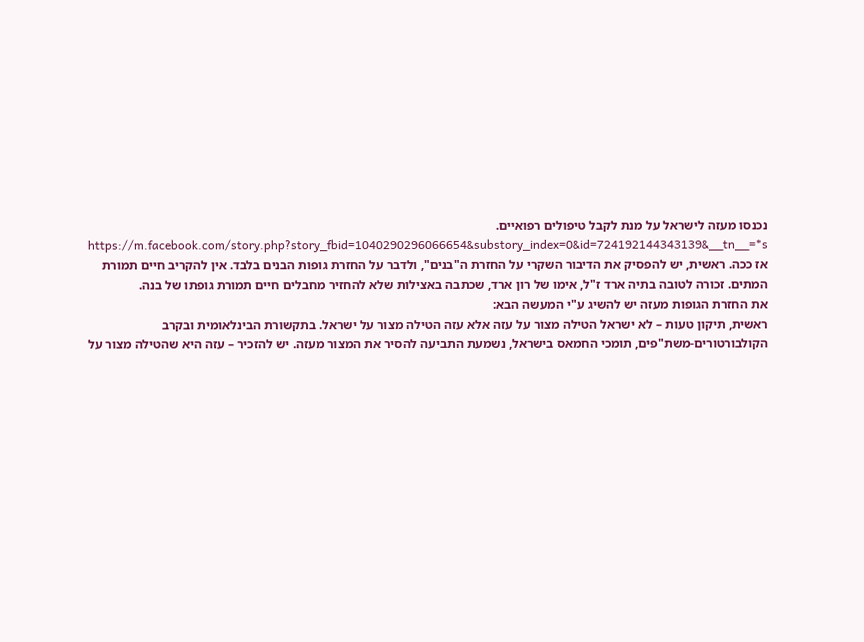נכנסו מעזה לישראל על מנת לקבל טיפולים רפואיים.
https://m.facebook.com/story.php?story_fbid=1040290296066654&substory_index=0&id=724192144343139&__tn__=*s
אז ככה. ראשית, יש להפסיק את הדיבור השקרי על החזרת ה"בנים", ולדבר על החזרת גופות הבנים בלבד. אין להקריב חיים תמורת המתים. זכורה לטובה בתיה ארד ז"ל, אימו של רון ארד, שכתבה באצילות שלא להחזיר מחבלים חיים תמורת גופתו של בנה.
את החזרת הגופות מעזה יש להשיג ע"י המעשה הבא:
ראשית, תיקון טעות – לא ישראל הטילה מצור על עזה אלא עזה הטילה מצור על ישראל. בתקשורת הבינלאומית ובקרב הקולבורטורים-משת"פים, תומכי החמאס בישראל, נשמעת התביעה להסיר את המצור מעזה. יש להזכיר – עזה היא שהטילה מצור על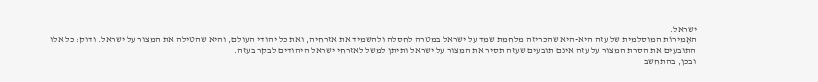ישראל.
האֶמירוֹת המוסלמית של עזה היא-היא שהכריזה מלחמת שמד על ישראל במטרה לחסלה ולהשמיד את אזרחיה, ואת כל יהודי העולם, והיא שהטילה את המצור על ישראל. ודוק: כל אלו התובעים את הסרת המצור על עזה אינם תובעים שעזה תסיר את המצור על ישראל ותיתן למשל לאזרחי ישראל היהודים לבקר בעזה.
ובכן, בהתחשב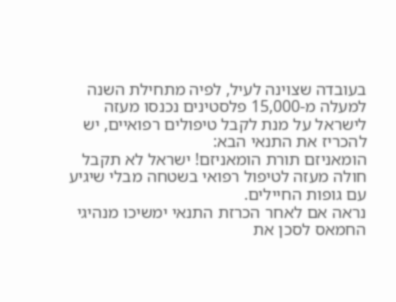בעובדה שצוינה לעיל, לפיה מתחילת השנה למעלה מ-15,000 פלסטינים נכנסו מעזה לישראל על מנת לקבל טיפולים רפואיים, יש להכריז את התנאי הבא:
הומאניזם תורת הומאניזם! ישראל לא תקבל חולה מעזה לטיפול רפואי בשטחה מבלי שיגיע עם גופות החיילים.
נראה אם לאחר הכרזת התנאי ימשיכו מנהיגי החמאס לסכן את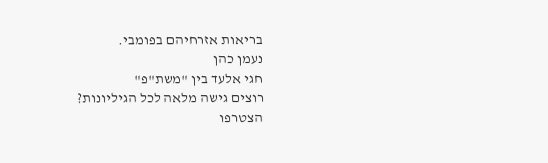בריאות אזרחיהם בפומבי.
נעמן כהן
חגי אלעד בין "משת"פ"
רוצים גישה מלאה לכל הגיליונות?
הצטרפו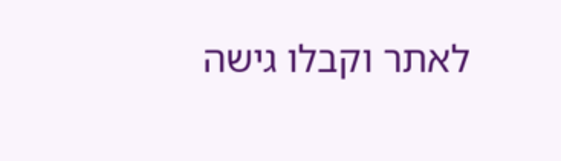לאתר וקבלו גישה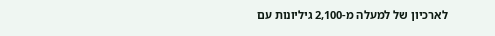לארכיון של למעלה מ-2,100 גיליונות עם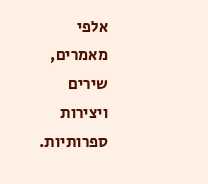אלפי מאמרים, שירים ויצירות ספרותיות.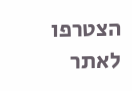הצטרפו לאתר